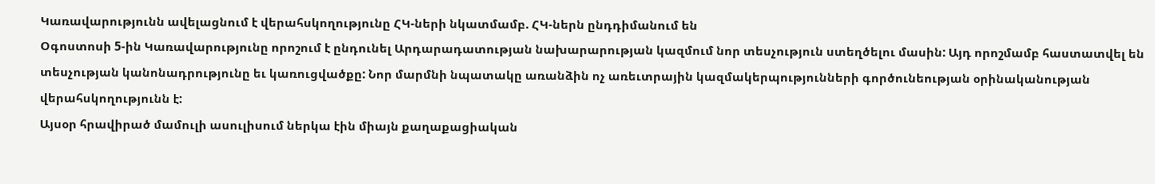Կառավարությունն ավելացնում է վերահսկողությունը ՀԿ-ների նկատմամբ. ՀԿ-ներն ընդդիմանում են
Օգոստոսի 5-ին Կառավարությունը որոշում է ընդունել Արդարադատության նախարարության կազմում նոր տեսչություն ստեղծելու մասին: Այդ որոշմամբ հաստատվել են տեսչության կանոնադրությունը եւ կառուցվածքը: Նոր մարմնի նպատակը առանձին ոչ առեւտրային կազմակերպությունների գործունեության օրինականության վերահսկողությունն է:
Այսօր հրավիրած մամուլի ասուլիսում ներկա էին միայն քաղաքացիական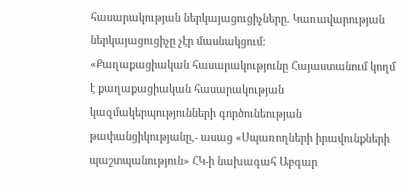հասարակության ներկայացուցիչները. Կառավարության ներկայացուցիչը չէր մասնակցում:
«Քաղաքացիական հասարակությունը Հայաստանում կողմ է քաղաքացիական հասարակության կազմակերպությունների գործունեության թափանցիկությանը,- ասաց «Սպառողների իրավունքների պաշտպանություն» ՀԿ-ի նախագահ Աբգար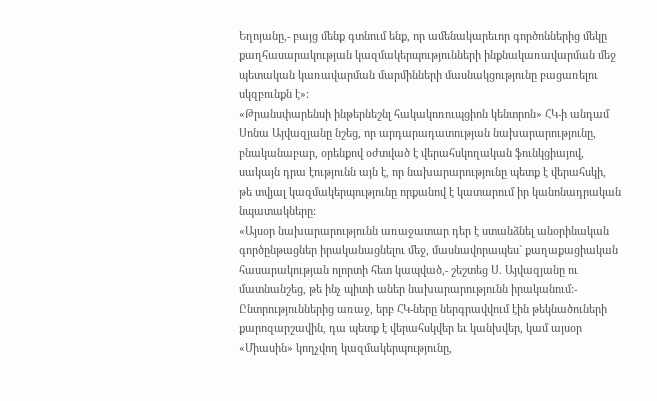Եղոյանը,- բայց մենք գտնում ենք, որ ամենակարեւոր գործոններից մեկը քաղհասարակության կազմակերպությունների ինքնակառավարման մեջ պետական կառավարման մարմինների մասնակցությունը բացառելու սկզբունքն է»:
«Թրանսփարենսի ինթերնեշնլ հակակոռուպցիոն կենտրոն» ՀԿ-ի անդամ Սոնա Այվազյանը նշեց, որ արդարադատության նախարարությունը, բնականաբար, օրենքով օժտված է վերահսկողական ֆունկցիայով, սակայն դրա էությունն այն է, որ նախարարությունը պետք է վերահսկի, թե տվյալ կազմակերպությունը որքանով է կատարում իր կանոնադրական նպատակները:
«Այսօր նախարարությունն առաջատար դեր է ստանձնել անօրինական գործընթացներ իրականացնելու մեջ, մասնավորապես` քաղաքացիական հասարակության ոլորտի հետ կապված,- շեշտեց Ս. Այվազյանը ու մատնանշեց, թե ինչ պիտի աներ նախարարությունն իրականում:- Ընտրություններից առաջ, երբ ՀԿ-ները ներգրավվում էին թեկնածուների քարոզարշավին, դա պետք է վերահսկվեր եւ կանխվեր, կամ այսօր «Միասին» կողչվող կազմակերպությունը,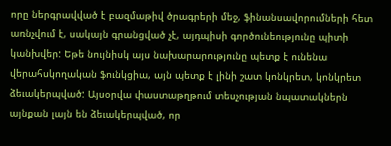որը ներգրավված է բազմաթիվ ծրագրերի մեջ, ֆինանսավորումների հետ առնչվում է, սակայն գրանցված չէ, այդպիսի գործունեությունը պիտի կանխվեր: Եթե նույնիսկ այս նախարարությունը պետք է ունենա վերահսկողական ֆունկցիա, այն պետք է լինի շատ կոնկրետ, կոնկրետ ձեւակերպված: Այսօրվա փաստաթղթում տեսչության նպատակներն այնքան լայն են ձեւակերպված, որ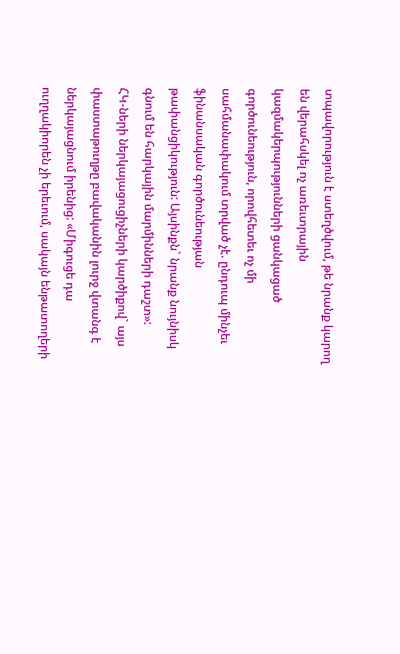տպավորություն է ստեղծվում, թե նրանք կարող են վերահսկել ոչ առեւտրային կազմակերպությունների ցանկացած գործունեություն, որովհետեւ ոչ մի սահմանափակում տրված չէ. ընդուպ մինչեւ ֆինանսական գործունեության թափանցիկություն: Այսինքն` նրանք նույնիսկ գնում են հարկային մարմինների դաշտ»:
ՀԿ-ների ներկայացուցիչների կարծիքով` այս փաստաթուղթը բավականին լուրջ վտանգ է ներկայացնում իրենից: «Միգուցե դա ուղղակիորեն չի երեւում, սակայն ենթատողերի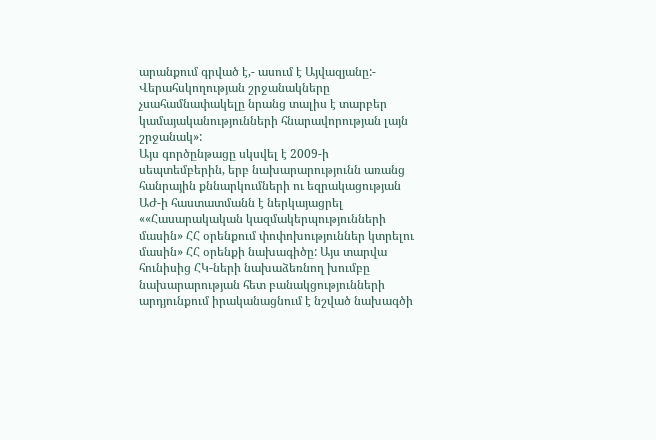արանքում գրված է,- ասում է Այվազյանը:- Վերահսկողության շրջանակները չսահամնափակելը նրանց տալիս է տարբեր կամայականությունների հնարավորության լայն շրջանակ»:
Այս գործընթացը սկսվել է 2009-ի սեպտեմբերին, երբ նախարարությունն առանց հանրային քննարկումների ու եզրակացության ԱԺ-ի հաստատմանն է ներկայացրել ««Հասարակական կազմակերպությունների մասին» ՀՀ օրենքում փոփոխություններ կտրելու մասին» ՀՀ օրենքի նախագիծը: Այս տարվա հունիսից ՀԿ-ների նախաձեռնող խումբը նախարարության հետ բանակցությունների արդյունքում իրականացնում է նշված նախագծի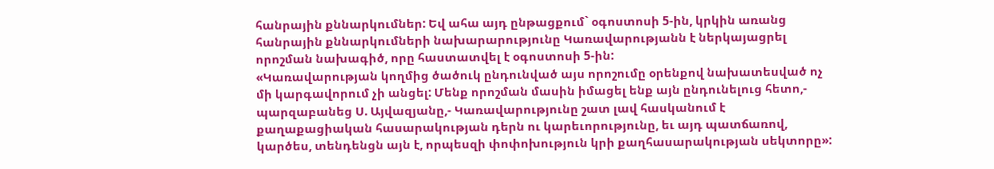հանրային քննարկումներ: Եվ ահա այդ ընթացքում` օգոստոսի 5-ին, կրկին առանց հանրային քննարկումների նախարարությունը Կառավարությանն է ներկայացրել որոշման նախագիծ, որը հաստատվել է օգոստոսի 5-ին:
«Կառավարության կողմից ծածուկ ընդունված այս որոշումը օրենքով նախատեսված ոչ մի կարգավորում չի անցել: Մենք որոշման մասին իմացել ենք այն ընդունելուց հետո,- պարզաբանեց Ս. Այվազյանը,- Կառավարությունը շատ լավ հասկանում է քաղաքացիական հասարակության դերն ու կարեւորությունը, եւ այդ պատճառով, կարծես, տենդենցն այն է, որպեսզի փոփոխություն կրի քաղհասարակության սեկտորը»: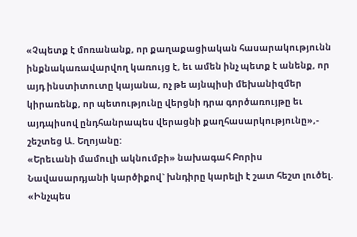«Չպետք է մոռանանք, որ քաղաքացիական հասարակությունն ինքնակառավարվող կառույց է, եւ ամեն ինչ պետք է անենք, որ այդ ինստիտուտը կայանա, ոչ թե այնպիսի մեխանիզմեր կիրառենք, որ պետությունը վերցնի դրա գործառույթը եւ այդպիսով ընդհանրապես վերացնի քաղհասարկությունը»,- շեշտեց Ա. Եղոյանը:
«Երեւանի մամուլի ակնումբի» նախագահ Բորիս Նավասարդյանի կարծիքով` խնդիրը կարելի է շատ հեշտ լուծել. «Ինչպես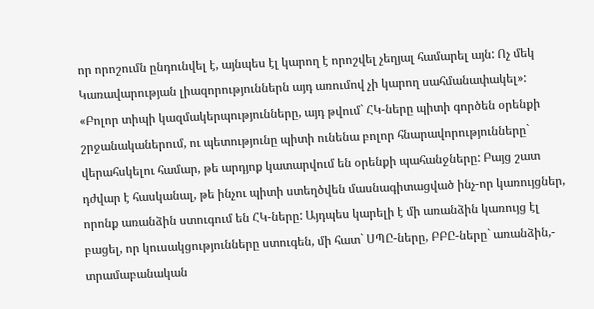որ որոշումն ընդունվել է, այնպես էլ կարող է որոշվել չեղյալ համարել այն: Ոչ մեկ Կառավարության լիազորություններն այդ առումով չի կարող սահմանափակել»:
«Բոլոր տիպի կազմակերպությունները, այդ թվում` ՀԿ-ները պիտի գործեն օրենքի շրջանականերում, ու պետությունը պիտի ունենա բոլոր հնարավորությունները` վերահսկելու համար, թե արդյոք կատարվում են օրենքի պահանջները: Բայց շատ դժվար է հասկանալ, թե ինչու պիտի ստեղծվեն մասնագիտացված ինչ-որ կառույցներ, որոնք առանձին ստուգում են ՀԿ-ները: Այդպես կարելի է մի առանձին կառույց էլ բացել, որ կուսակցությունները ստուգեն, մի հատ` ՍՊԸ-ները, ԲԲԸ-ները` առանձին,- տրամաբանական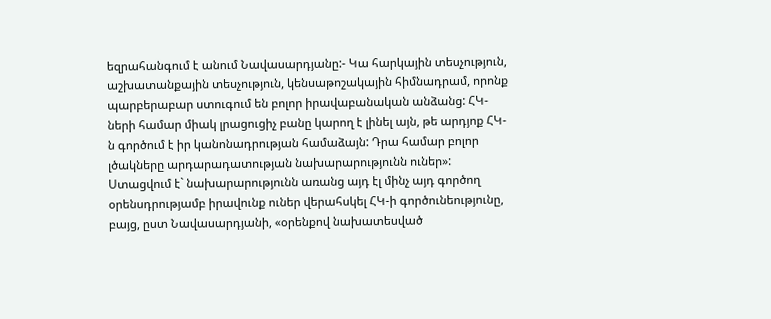եզրահանգում է անում Նավասարդյանը:- Կա հարկային տեսչություն, աշխատանքային տեսչություն, կենսաթոշակային հիմնադրամ, որոնք պարբերաբար ստուգում են բոլոր իրավաբանական անձանց: ՀԿ-ների համար միակ լրացուցիչ բանը կարող է լինել այն, թե արդյոք ՀԿ-ն գործում է իր կանոնադրության համաձայն: Դրա համար բոլոր լծակները արդարադատության նախարարությունն ուներ»:
Ստացվում է` նախարարությունն առանց այդ էլ մինչ այդ գործող օրենսդրությամբ իրավունք ուներ վերահսկել ՀԿ-ի գործունեությունը, բայց, ըստ Նավասարդյանի, «օրենքով նախատեսված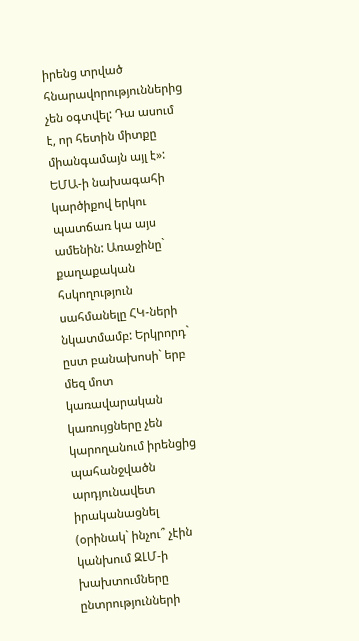իրենց տրված հնարավորություններից չեն օգտվել: Դա ասում է, որ հետին միտքը միանգամայն այլ է»: ԵՄԱ-ի նախագահի կարծիքով երկու պատճառ կա այս ամենին: Առաջինը` քաղաքական հսկողություն սահմանելը ՀԿ-ների նկատմամբ: Երկրորդ` ըստ բանախոսի` երբ մեզ մոտ կառավարական կառույցները չեն կարողանում իրենցից պահանջվածն արդյունավետ իրականացնել (օրինակ` ինչու՞ չէին կանխում ԶԼՄ-ի խախտումները ընտրությունների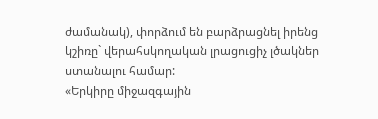ժամանակ), փորձում են բարձրացնել իրենց կշիռը` վերահսկողական լրացուցիչ լծակներ ստանալու համար:
«Երկիրը միջազգային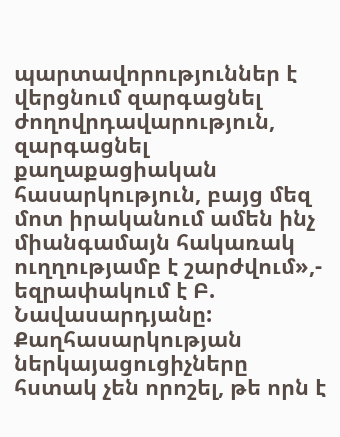պարտավորություններ է վերցնում զարգացնել ժողովրդավարություն, զարգացնել քաղաքացիական հասարկություն, բայց մեզ մոտ իրականում ամեն ինչ միանգամայն հակառակ ուղղությամբ է շարժվում»,- եզրափակում է Բ. Նավասարդյանը:
Քաղհասարկության ներկայացուցիչները հստակ չեն որոշել, թե որն է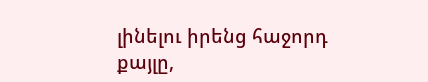լինելու իրենց հաջորդ քայլը,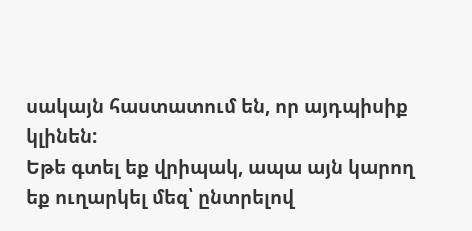սակայն հաստատում են, որ այդպիսիք կլինեն:
Եթե գտել եք վրիպակ, ապա այն կարող եք ուղարկել մեզ՝ ընտրելով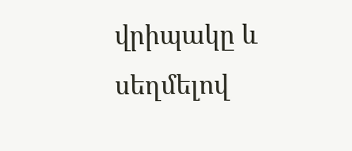վրիպակը և սեղմելով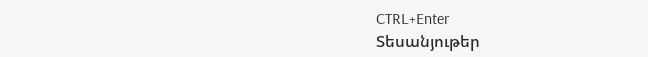CTRL+Enter
Տեսանյութեր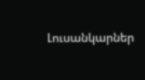Լուսանկարներ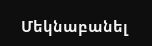Մեկնաբանել